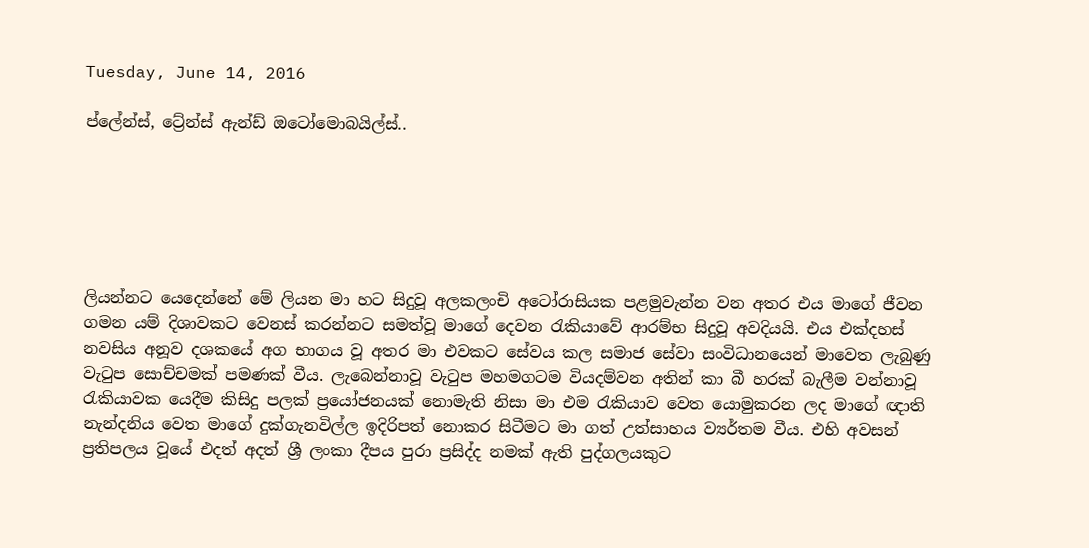Tuesday, June 14, 2016

ප්ලේන්ස්, ට්‍රේන්ස් ඇන්ඩ් ඔටෝමොබයිල්ස්..






ලියන්නට යෙදෙන්නේ මේ ලියන මා හට සිදුවූ අලකලංචි අටෝරාසියක පළමුවැන්න වන අතර එය මාගේ ජීවන ගමන යම් දිශාවකට වෙනස් කරන්නට සමත්වූ මාගේ දෙවන රැකියාවේ ආරම්භ සිදුවූ අවදියයි. එය එක්දහස් නවසිය අනූව දශකයේ අග භාගය වූ අතර මා එවකට සේවය කල සමාජ සේවා සංවිධානයෙන් මාවෙත ලැබුණු වැටුප සොච්චමක් පමණක් වීය. ලැබෙන්නාවූ වැටුප මහමගටම වියදම්වන අතින් කා බී හරක් බැලීම වන්නාවූ රැකියාවක යෙදීම කිසිදු පලක් ප්‍රයෝජනයක් නොමැති නිසා මා එම රැකියාව වෙත යොමුකරන ලද මාගේ ඥාති නැන්දනිය වෙත මාගේ දුක්ගැනවිල්ල ඉදිරිපත් නොකර සිටීමට මා ගත් උත්සාහය ව්‍යර්තම වීය. එහි අවසන් ප්‍රතිපලය වූයේ එදත් අදත් ශ්‍රී ලංකා දීපය පුරා ප්‍රසිද්ද නමක් ඇති පුද්ගලයකුට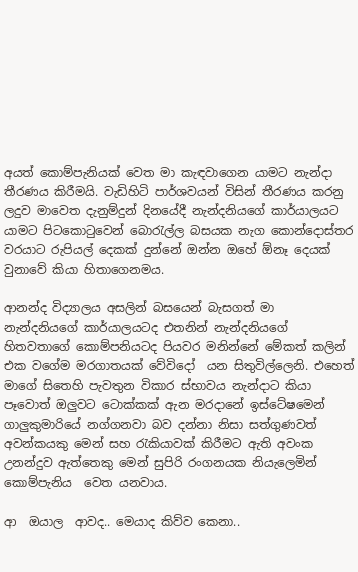අයත් කොම්පැනියක් වෙත මා කැඳවාගෙන යාමට නැන්දා තීරණය කිරීමයි. වැඩිහිටි පාර්ශවයන් විසින් තීරණය කරනු ලදුව මාවෙත දැනුම්දුන් දිනයේදී නැන්දනියගේ කාර්යාලයට යාමට පිටකොටුවෙන් බොරැල්ල බසයක නැග කොන්දොස්තර වරයාට රුපියල් දෙකක් දුන්නේ ඔන්න ඔහේ ඕනෑ දෙයක් වුනාවේ කියා හිතාගෙනමය.

ආනන්ද විද්‍යාලය අසලින් බසයෙන් බැසගත් මා නැන්දනියගේ කාර්යාලයටද එතනින් නැන්දනියගේ හිතවතාගේ කොම්පනියටද පියවර මනින්නේ මේකත් කලින් එක වගේම මරගාතයක් වේවිදෝ  යන සිතුවිල්ලෙනි. එහෙත් මාගේ සිතෙහි පැවතුන විකාර ස්භාවය නැන්දාට කියා පෑවොත් ඔලුවට ටොක්කක් ඇන මරදානේ ඉස්ටේෂමෙන් ගාලුකුමාරියේ නග්ගනවා බව දන්නා නිසා සත්ගුණවත් අවන්කයකු මෙන් සහ රැකියාවක් කිරීමට ඇති අවංක උනන්දුව ඇත්තෙකු මෙන් සුපිරි රංගනයක නියැලෙමින් කොම්පැනිය  වෙත යනවාය.

ආ  ඔයාල  ආවද.. මෙයාද කිව්ව කෙනා..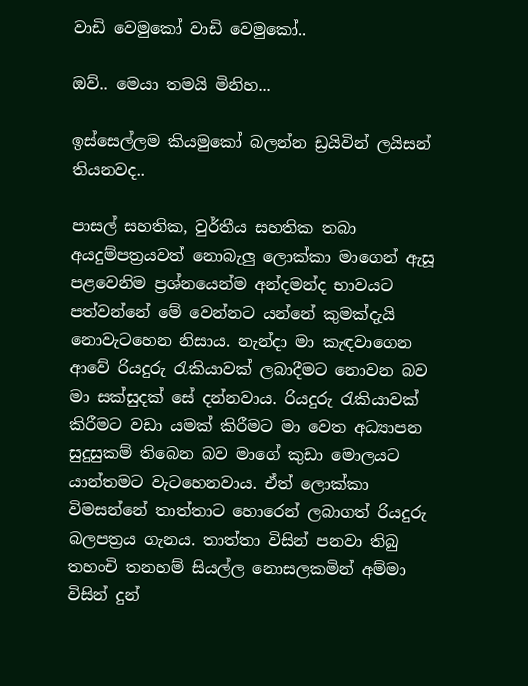වාඩි වෙමුකෝ වාඩි වෙමුකෝ..

ඔව්.. මෙයා තමයි මිනිහ...

ඉස්සෙල්ලම කියමුකෝ බලන්න ඩ්‍රයිවින් ලයිසන් තියනවද..

පාසල් සහතික, වුර්තීය සහතික තබා අයදුම්පත්‍රයවත් නොබැලු ලොක්කා මාගෙන් ඇසූ පළවෙනිම ප්‍රශ්නයෙන්ම අන්දමන්ද භාවයට පත්වන්නේ මේ වෙන්නට යන්නේ කුමක්දැයි නොවැටහෙන නිසාය. නැන්දා මා කැඳවාගෙන ආවේ රියදුරු රැකියාවක් ලබාදීමට නොවන බව මා සක්සුදක් සේ දන්නවාය. රියදුරු රැකියාවක් කිරීමට වඩා යමක් කිරීමට මා වෙත අධ්‍යාපන සුදුසුකම් තිබෙන බව මාගේ කුඩා මොලයට යාන්තමට වැටහෙනවාය. ඒත් ලොක්කා විමසන්නේ තාත්තාට හොරෙන් ලබාගත් රියදුරු බලපත්‍රය ගැනය. තාත්තා විසින් පනවා තිබු තහංචි තනහම් සියල්ල නොසලකමින් අම්මා විසින් දුන්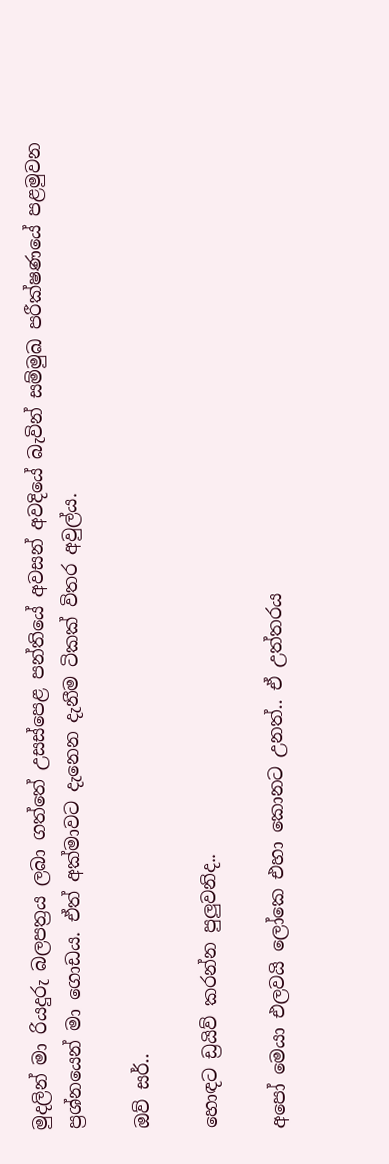මුදලින් මා රියදුරු බලපත්‍රය ලබා ගත්තේ උසස්පෙළ පන්තියේ අවසන් අවදියේ බැවින් සම්මුඛ පරීක්ෂණයේ පළමුවන ප්‍රශ්නයෙන් මා ගොඩය. ඒත් අක්මාවට දැනෙන දැනීම ටිකක් විතර අවුල්ය.

ඔව් සර්..

හොඳට ඩ්‍රයිව් කරන්න පුලුවනිද..

අපෝ මෙයා එලවයි ලෝකෙ එහා කොනට උනත්.. ඒ උත්තරය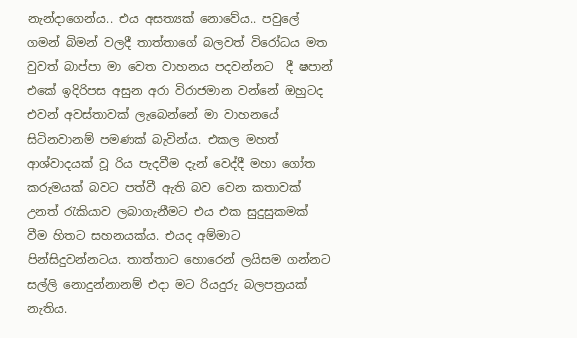නැන්දාගෙන්ය.. එය අසත්‍යක් නොවේය.. පවුලේ ගමන් බිමන් වලදී තාත්තාගේ බලවත් විරෝධය මත වුවත් බාප්පා මා වෙත වාහනය පදවන්නට  දී ෂපාන් එකේ ඉදිරිපස අසුන අරා විරාජමාන වන්නේ ඔහුටද එවන් අවස්තාවක් ලැබෙන්නේ මා වාහනයේ සිටිනවානම් පමණක් බැවින්ය. එකල මහත් ආශ්වාදයක් වූ රිය පැදවීම දැන් වෙද්දී මහා ගෝත කරුමයක් බවට පත්වී ඇති බව වෙන කතාවක් උනත් රැකියාව ලබාගැනීමට එය එක සුදුසුකමක් වීම හිතට සහනයක්ය. එයද අම්මාට පින්සිදුවන්නටය. තාත්තාට හොරෙන් ලයිසම ගන්නට සල්ලි නොදුන්නානම් එදා මට රියදුරු බලපත්‍රයක් නැතිය.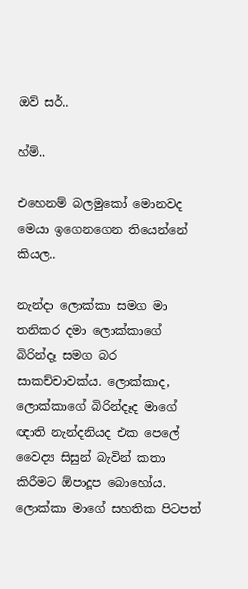ඔව් සර්..

හ්ම්..

එහෙනම් බලමුකෝ මොනවද මෙයා ඉගෙනගෙන තියෙන්නේ කියල..

නැන්දා ලොක්කා සමග මා තනිකර දමා ලොක්කාගේ බිරින්දෑ සමග බර සාකච්චාවක්ය. ලොක්කාද, ලොක්කාගේ බිරින්දෑද මාගේ ඥාති නැන්දනියද එක පෙලේ වෛද්‍ය සිසුන් බැවින් කතා කිරීමට ඕපාදූප බොහෝය. ලොක්කා මාගේ සහතික පිටපත්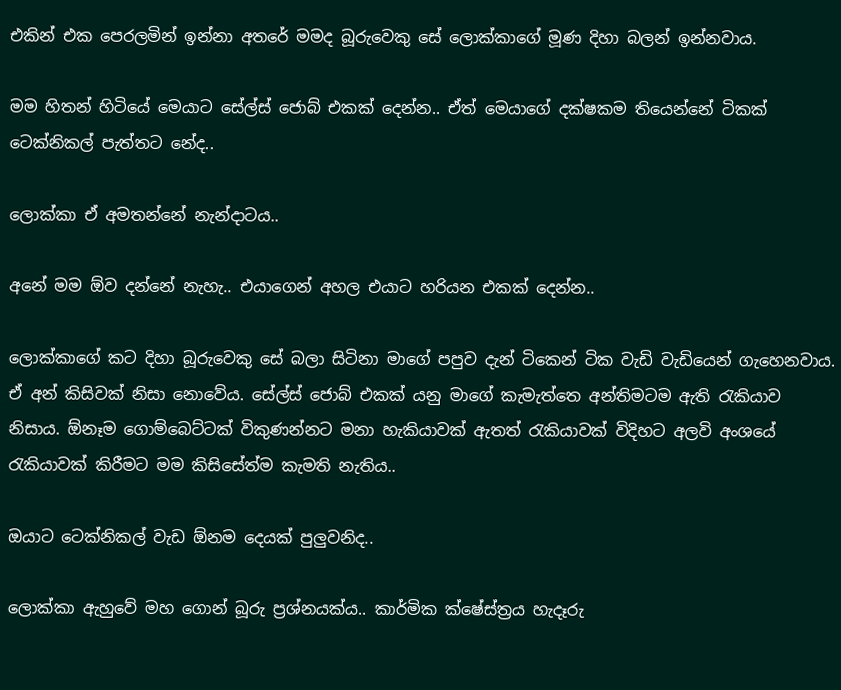එකින් එක පෙරලමින් ඉන්නා අතරේ මමද බූරුවෙකු සේ ලොක්කාගේ මූණ දිහා බලන් ඉන්නවාය.

මම හිතන් හිටියේ මෙයාට සේල්ස් ජොබ් එකක් දෙන්න.. ඒත් මෙයාගේ දක්ෂකම තියෙන්නේ ටිකක් ටෙක්නිකල් පැත්තට නේද..

ලොක්කා ඒ අමතන්නේ නැන්දාටය..

අනේ මම ඕව දන්නේ නැහැ.. එයාගෙන් අහල එයාට හරියන එකක් දෙන්න..

ලොක්කාගේ කට දිහා බූරුවෙකු සේ බලා සිටිනා මාගේ පපුව දැන් ටිකෙන් ටික වැඩි වැඩියෙන් ගැහෙනවාය. ඒ අන් කිසිවක් නිසා නොවේය. සේල්ස් ජොබ් එකක් යනු මාගේ කැමැත්තෙ අන්තිමටම ඇති රැකියාව නිසාය. ඕනෑම ගොම්බෙට්ටක් විකුණන්නට මනා හැකියාවක් ඇතත් රැකියාවක් විදිහට අලවි අංශයේ රැකියාවක් කිරීමට මම කිසිසේත්ම කැමති නැතිය..

ඔයාට ටෙක්නිකල් වැඩ ඕනම දෙයක් පුලුවනිද..

ලොක්කා ඇහුවේ මහ ගොන් බූරු ප්‍රශ්නයක්ය.. කාර්මික ක්ෂේස්ත්‍රය හැදෑරු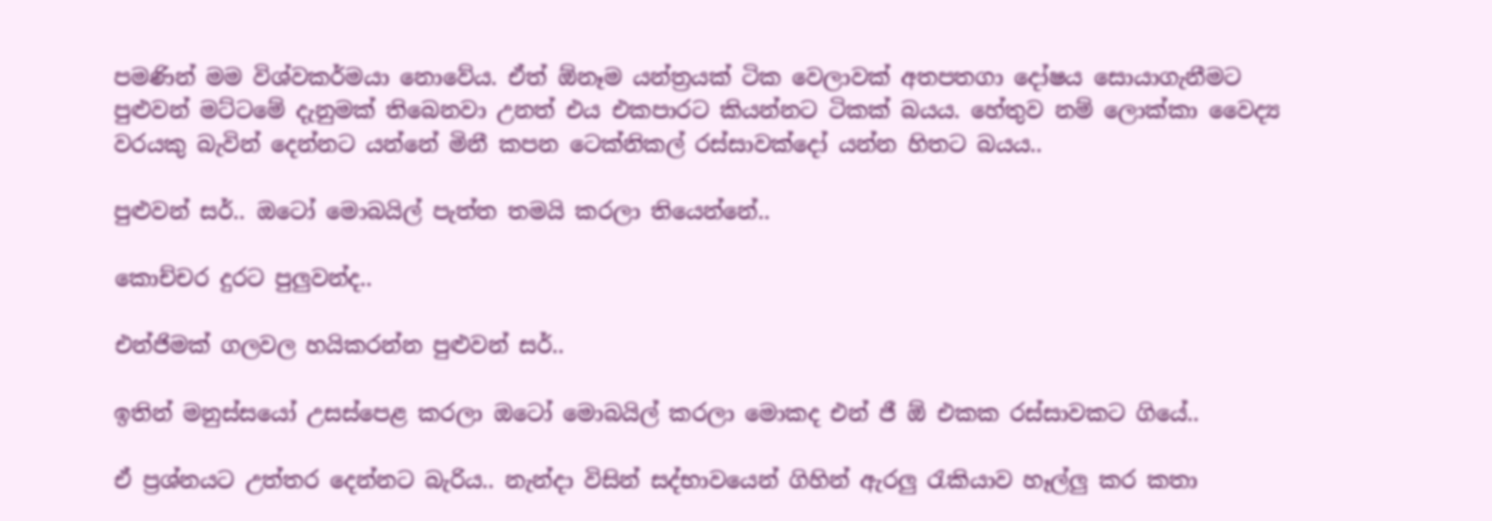පමණින් මම විශ්වකර්මයා නොවේය. ඒත් ඕනෑම යන්ත්‍රයක් ටික වෙලාවක් අතපතගා දෝෂය සොයාගැනීමට පුළුවන් මට්ටමේ දැනුමක් තිබෙනවා උනත් එය එකපාරට කියන්නට ටිකක් බයය. හේතුව නම් ලොක්කා වෛද්‍ය වරයකු බැවින් දෙන්නට යන්නේ මිනී කපන ටෙක්නිකල් රස්සාවක්දෝ යන්න හිතට බයය..

පුළුවන් සර්.. ඔටෝ මොබයිල් පැත්ත තමයි කරලා තියෙන්නේ..

කොච්චර දුරට පුලුවන්ද..

එන්ජිමක් ගලවල හයිකරන්න පුළුවන් සර්..

ඉතින් මනුස්සයෝ උසස්පෙළ කරලා ඔටෝ මොබයිල් කරලා මොකද එන් ජී ඕ එකක රස්සාවකට ගියේ..

ඒ ප්‍රශ්නයට උත්තර දෙන්නට බැරිය.. නැන්දා විසින් සද්භාවයෙන් ගිහින් ඇරලු රැකියාව හෑල්ලු කර කතා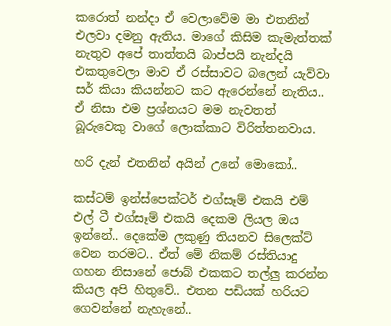කරොත් නන්දා ඒ වෙලාවේම මා එතනින් එලවා දමනු ඇතිය. මාගේ කිසිම කැමැත්තක් නැතුව අපේ තාත්තයි බාප්පයි නැන්දයි එකතුවෙලා මාව ඒ රස්සාවට බලෙන් යැව්වා සර් කියා කියන්නට කට ඇරෙන්නේ නැතිය.. ඒ නිසා එම ප්‍රශ්නයට මම නැවතත් බූරුවෙකු වාගේ ලොක්කාට විරිත්තනවාය.

හරි දැන් එතනින් අයින් උනේ මොකෝ..

කස්ටම් ඉන්ස්පෙක්ටර් එග්සෑම් එකයි එම් එල් ටී එග්සෑම් එකයි දෙකම ලියල ඔය ඉන්නේ.. දෙකේම ලකුණු තියනව සිලෙක්ට් වෙන තරමට.. ඒත් මේ නිකම් රස්තියාදු ගහන නිසානේ ජොබ් එකකට තල්ලු කරන්න කියල අපි හිතුවේ.. එතන පඩියක් හරියට ගෙවන්නේ නැහැනේ..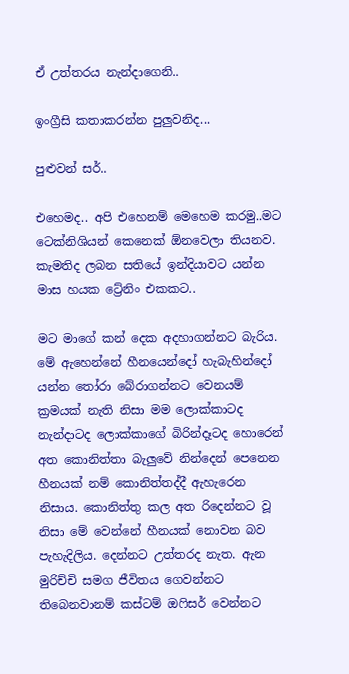ඒ උත්තරය නැන්දාගෙනි..

ඉංග්‍රීසි කතාකරන්න පුලුවනිද...

පුළුවන් සර්..

එහෙමද.. අපි එහෙනම් මෙහෙම කරමු..මට ටෙක්නිශියන් කෙනෙක් ඕනවෙලා තියනව. කැමතිද ලබන සතියේ ඉන්දියාවට යන්න මාස හයක ට්‍රේනිං එකකට..

මට මාගේ කන් දෙක අදහාගන්නට බැරිය. මේ ඇහෙන්නේ හීනයෙන්දෝ හැබැහින්දෝ යන්න තෝරා බේරාගන්නට වෙනයම් ක්‍රමයක් නැති නිසා මම ලොක්කාටද නැන්දාටද ලොක්කාගේ බිරින්දෑටද හොරෙන් අත කොනිත්තා බැලුවේ නින්දෙන් පෙනෙන හීනයක් නම් කොනිත්තද්දී ඇහැරෙන නිසාය. කොනිත්තු කල අත රිදෙන්නට වූ නිසා මේ වෙන්නේ හීනයක් නොවන බව පැහැදිලිය. දෙන්නට උත්තරද නැත. ඇන මුරිච්චි සමග ජීවිතය ගෙවන්නට තිබෙනවානම් කස්ටම් ඔෆිසර් වෙන්නට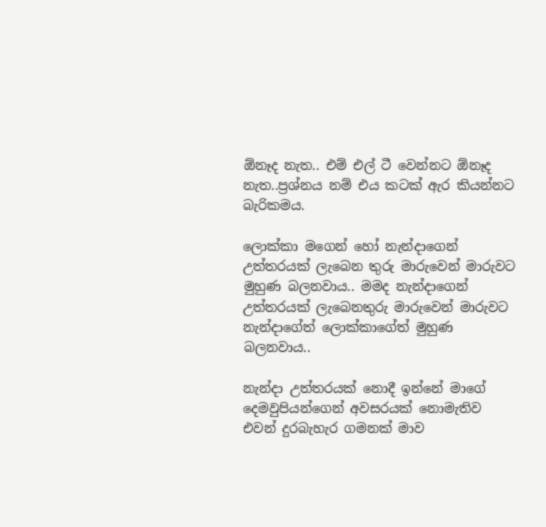ඕනෑද නැත.. එම් එල් ටී වෙන්නට ඕනෑද නැත..ප්‍රශ්නය නම් එය කටක් ඇර කියන්නට බැරිකමය.

ලොක්කා මගෙන් හෝ නැන්දාගෙන් උත්තරයක් ලැබෙන තුරු මාරුවෙන් මාරුවට මුහුණ බලනවාය.. මමද නැන්දාගෙන් උත්තරයක් ලැබෙනතුරු මාරුවෙන් මාරුවට නැන්දාගේත් ලොක්කාගේත් මුහුණ බලනවාය..

නැන්දා උත්තරයක් නොදී ඉන්නේ මාගේ දෙමවුපියන්ගෙන් අවසරයක් නොමැතිව එවන් දුරබැහැර ගමනක් මාව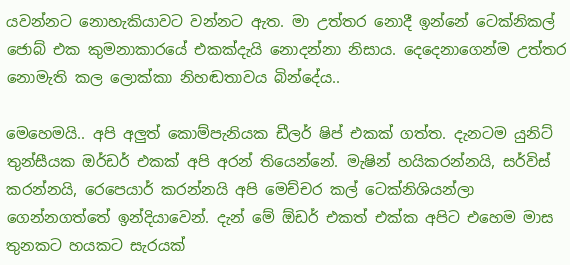යවන්නට නොහැකියාවට වන්නට ඇත. මා උත්තර නොදී ඉන්නේ ටෙක්නිකල් ජොබ් එක කුමනාකාරයේ එකක්දැයි නොදන්නා නිසාය. දෙදෙනාගෙන්ම උත්තර නොමැති කල ලොක්කා නිහඬතාවය බින්දේය..

මෙහෙමයි.. අපි අලුත් කොම්පැනියක ඩීලර් ෂිප් එකක් ගත්ත. දැනටම යුනිට් තුන්සීයක ඔර්ඩර් එකක් අපි අරන් තියෙන්නේ. මැෂින් හයිකරන්නයි, සර්විස් කරන්නයි, රෙපෙයාර් කරන්නයි අපි මෙච්චර කල් ටෙක්නිශියන්ලා ගෙන්නගත්තේ ඉන්දියාවෙන්. දැන් මේ ඕඩර් එකත් එක්ක අපිට එහෙම මාස තුනකට හයකට සැරයක්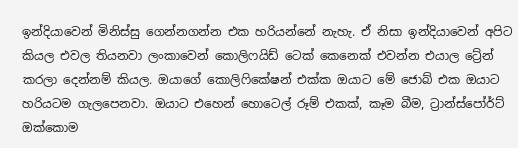ඉන්දියාවෙන් මිනිස්සු ගෙන්නගන්න එක හරියන්නේ නැහැ. ඒ නිසා ඉන්දියාවෙන් අපිට කියල එවල තියනවා ලංකාවෙන් කොලිෆයිඩ් ටෙක් කෙනෙක් එවන්න එයාල ට්‍රේන් කරලා දෙන්නම් කියල. ඔයාගේ කොලිෆිකේෂන් එක්ක ඔයාට මේ ජොබ් එක ඔයාට හරියටම ගැලපෙනවා. ඔයාට එහෙන් හොටෙල් රූම් එකක්, කෑම බීම, ට්‍රාන්ස්පෝර්ට් ඔක්කොම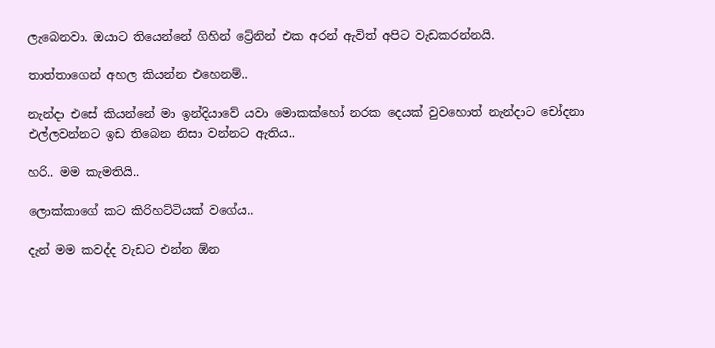ලැබෙනවා. ඔයාට තියෙන්නේ ගිහින් ට්‍රේනින් එක අරන් ඇවිත් අපිට වැඩකරන්නයි.

තාත්තාගෙන් අහල කියන්න එහෙනම්..

නැන්දා එසේ කියන්නේ මා ඉන්දියාවේ යවා මොකක්හෝ නරක දෙයක් වුවහොත් නැන්දාට චෝදනා එල්ලවන්නට ඉඩ තිබෙන නිසා වන්නට ඇතිය..

හරි.. මම කැමතියි..

ලොක්කාගේ කට කිරිහට්ටියක් වගේය..

දැන් මම කවද්ද වැඩට එන්න ඕන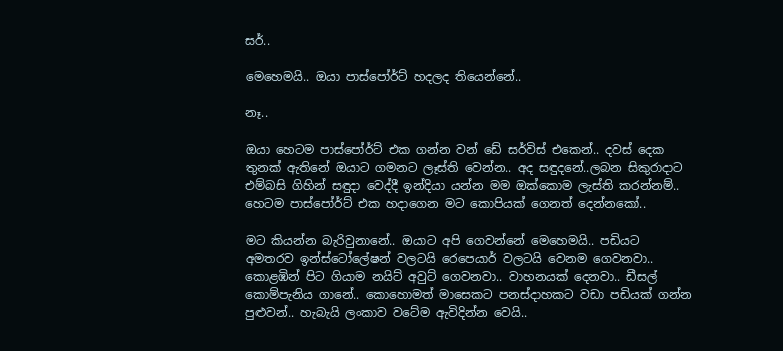සර්..

මෙහෙමයි.. ඔයා පාස්පෝර්ට් හදලද තියෙන්නේ..

නෑ..

ඔයා හෙටම පාස්පෝර්ට් එක ගන්න වන් ඩේ සර්විස් එකෙන්.. දවස් දෙක තුනක් ඇතිනේ ඔයාට ගමනට ලෑස්ති වෙන්න.. අද සඳුදනේ..ලබන සිකුරාදාට  එම්බසි ගිහින් සඳුදා වෙද්දී ඉන්දියා යන්න මම ඔක්කොම ලැස්ති කරන්නම්.. හෙටම පාස්පෝර්ට් එක හදාගෙන මට කොපියක් ගෙනත් දෙන්නකෝ..

මට කියන්න බැරිවුනානේ.. ඔයාට අපි ගෙවන්නේ මෙහෙමයි.. පඩියට අමතරව ඉන්ස්ටෝලේෂන් වලටයි රෙපෙයාර් වලටයි වෙනම ගෙවනවා.. කොළඹින් පිට ගියාම නයිට් අවුට් ගෙවනවා.. වාහනයක් දෙනවා.. ඩීසල් කොම්පැනිය ගානේ.. කොහොමත් මාසෙකට පනස්දාහකට වඩා පඩියක් ගන්න පුළුවන්.. හැබැයි ලංකාව වටේම ඇවිදින්න වෙයි..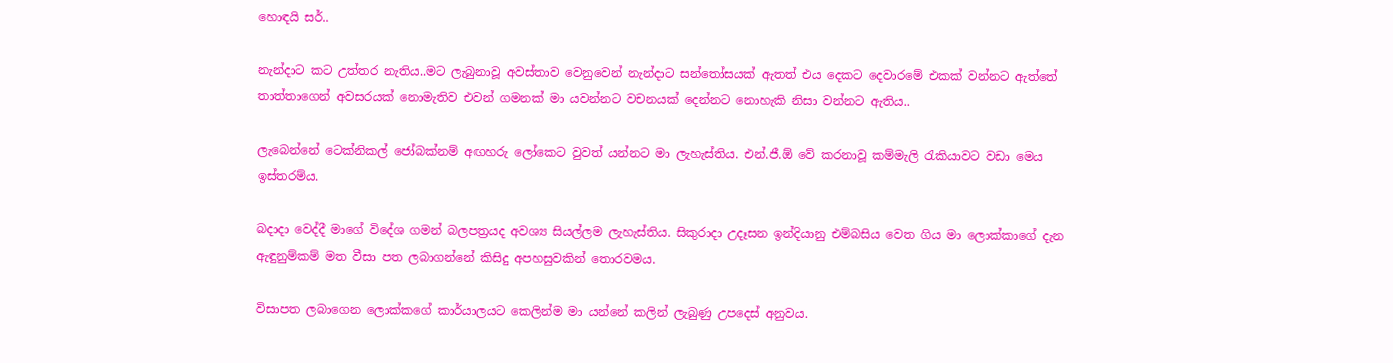හොඳයි සර්..

නැන්දාට කට උත්තර නැතිය..මට ලැබුනාවූ අවස්තාව වෙනුවෙන් නැන්දාට සන්තෝසයක් ඇතත් එය දෙකට දෙවාරමේ එකක් වන්නට ඇත්තේ තාත්තාගෙන් අවසරයක් නොමැතිව එවන් ගමනක් මා යවන්නට වචනයක් දෙන්නට නොහැකි නිසා වන්නට ඇතිය..

ලැබෙන්නේ ටෙක්නිකල් ජෝබක්නම් අඟහරු ලෝකෙට වුවත් යන්නට මා ලැහැස්තිය. එන්.ජී.ඕ වේ කරනාවූ කම්මැලි රැකියාවට වඩා මෙය ඉස්තරම්ය.

බදාදා වෙද්දී මාගේ විදේශ ගමන් බලපත්‍රයද අවශ්‍ය සියල්ලම ලැහැස්තිය. සිකුරාදා උදෑසන ඉන්දියානු එම්බසිය වෙත ගිය මා ලොක්කාගේ දැන ඇඳුනුම්කම් මත වීසා පත ලබාගන්නේ කිසිදු අපහසුවකින් තොරවමය.

විසාපත ලබාගෙන ලොක්කගේ කාර්යාලයට කෙලින්ම මා යන්නේ කලින් ලැබුණු උපදෙස් අනුවය.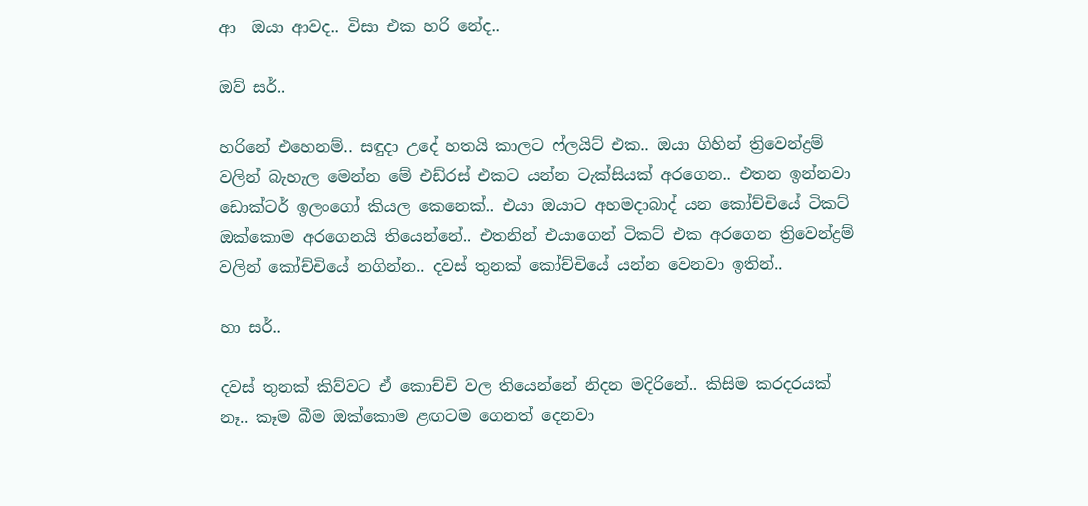ආ  ඔයා ආවද.. විසා එක හරි නේද..

ඔව් සර්..

හරිනේ එහෙනම්.. සඳුදා උදේ හතයි කාලට ෆ්ලයිට් එක.. ඔයා ගිහින් ත්‍රිවෙන්ද්‍රම් වලින් බැහැල මෙන්න මේ එඩ්රස් එකට යන්න ටැක්සියක් අරගෙන.. එතන ඉන්නවා ඩොක්ටර් ඉලංගෝ කියල කෙනෙක්.. එයා ඔයාට අහමදාබාද් යන කෝච්චියේ ටිකට් ඔක්කොම අරගෙනයි තියෙන්නේ.. එතනින් එයාගෙන් ටිකට් එක අරගෙන ත්‍රිවෙන්ද්‍රම් වලින් කෝච්චියේ නගින්න.. දවස් තුනක් කෝච්චියේ යන්න වෙනවා ඉතින්..

හා සර්..

දවස් තුනක් කිව්වට ඒ කොච්චි වල තියෙන්නේ නිදන මදිරිනේ.. කිසිම කරදරයක් නෑ.. කෑම බීම ඔක්කොම ළඟටම ගෙනත් දෙනවා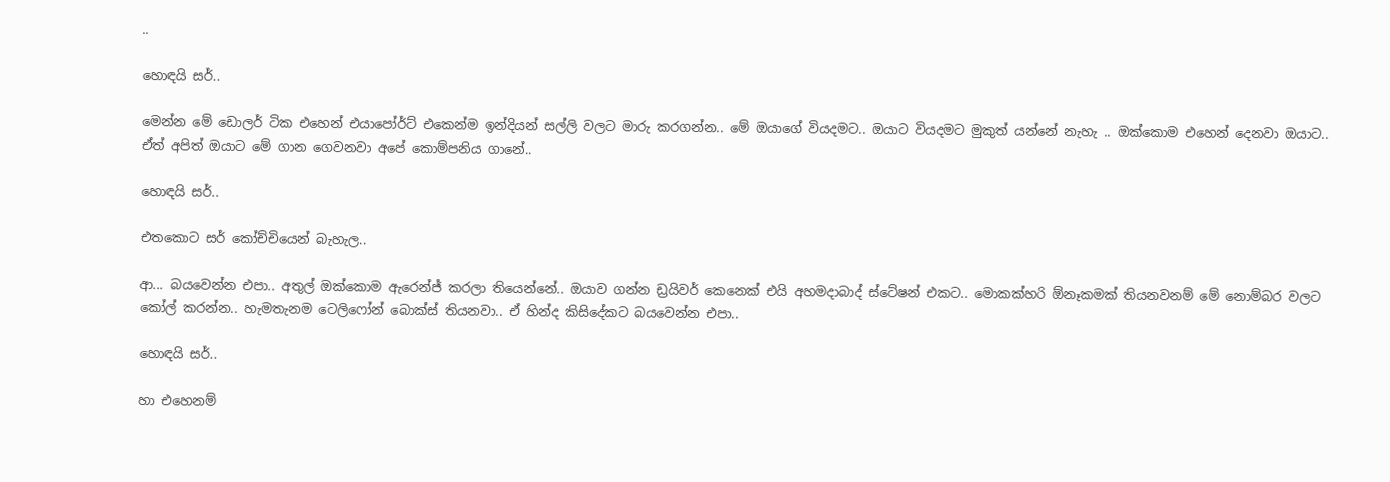..

හොඳයි සර්..

මෙන්න මේ ඩොලර් ටික එහෙන් එයාපෝර්ට් එකෙන්ම ඉන්දියන් සල්ලි වලට මාරු කරගන්න.. මේ ඔයාගේ වියදමට.. ඔයාට වියදමට මුකුත් යන්නේ නැහැ .. ඔක්කොම එහෙන් දෙනවා ඔයාට.. ඒත් අපිත් ඔයාට මේ ගාන ගෙවනවා අපේ කොම්පනිය ගානේ..

හොඳයි සර්..

එතකොට සර් කෝච්චියෙන් බැහැල..

ආ... බයවෙන්න එපා.. අතුල් ඔක්කොම ඇරෙන්ජ් කරලා තියෙන්නේ.. ඔයාව ගන්න ඩ්‍රයිවර් කෙනෙක් එයි අහමදාබාද් ස්ටේෂන් එකට.. මොකක්හරි ඕනෑකමක් තියනවනම් මේ නොම්බර වලට කෝල් කරන්න.. හැමතැනම ටෙලිෆෝන් බොක්ස් තියනවා.. ඒ හින්ද කිසිදේකට බයවෙන්න එපා..

හොඳයි සර්..

හා එහෙනම්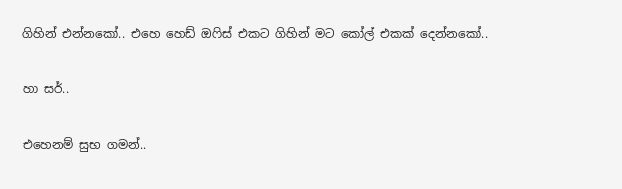ගිහින් එන්නකෝ.. එහෙ හෙඩ් ඔෆිස් එකට ගිහින් මට කෝල් එකක් දෙන්නකෝ..

හා සර්..

එහෙනම් සුභ ගමන්..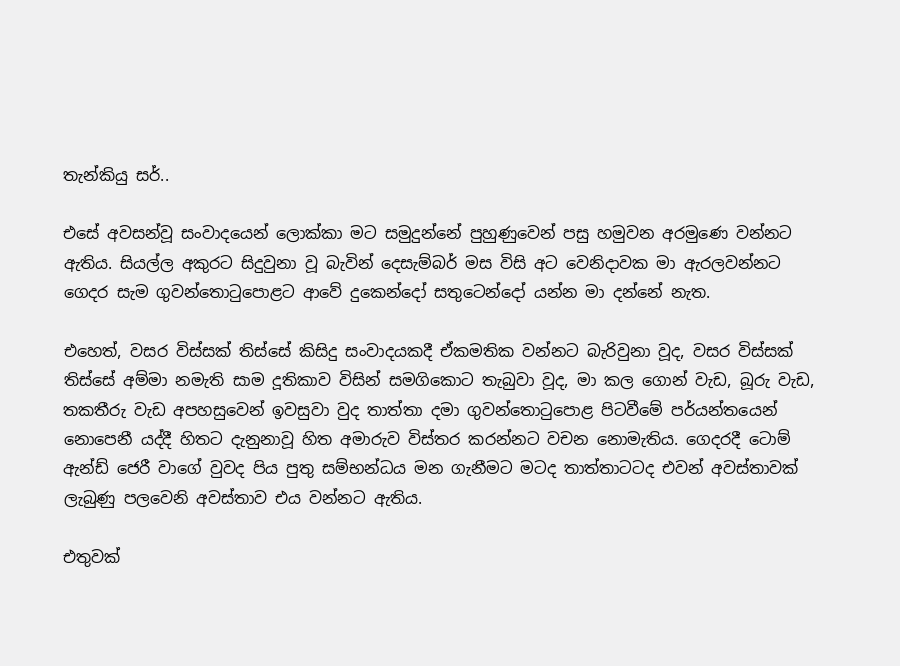තැන්කියු සර්..

එසේ අවසන්වූ සංවාදයෙන් ලොක්කා මට සමුදුන්නේ පුහුණුවෙන් පසු හමුවන අරමුණෙ වන්නට ඇතිය. සියල්ල අකුරට සිදුවුනා වූ බැවින් දෙසැම්බර් මස විසි අට වෙනිදාවක මා ඇරලවන්නට ගෙදර සැම ගුවන්තොටුපොළට ආවේ දුකෙන්දෝ සතුටෙන්දෝ යන්න මා දන්නේ නැත.

එහෙත්, වසර විස්සක් තිස්සේ කිසිදු සංවාදයකදී ඒකමතික වන්නට බැරිවුනා වූද, වසර විස්සක් තිස්සේ අම්මා නමැති සාම දූතිකාව විසින් සමගිකොට තැබුවා වූද, මා කල ගොන් වැඩ, බූරු වැඩ, තකතීරු වැඩ අපහසුවෙන් ඉවසුවා වුද තාත්තා දමා ගුවන්තොටුපොළ පිටවීමේ පර්යන්තයෙන් නොපෙනී යද්දී හිතට දැනුනාවූ හිත අමාරුව විස්තර කරන්නට වචන නොමැතිය. ගෙදරදී ටොම් ඇන්ඩ් ජෙරී වාගේ වුවද පිය පුතු සම්භන්ධය මන ගැනීමට මටද තාත්තාටටද එවන් අවස්තාවක් ලැබුණු පලවෙනි අවස්තාව එය වන්නට ඇතිය.

එතුවක්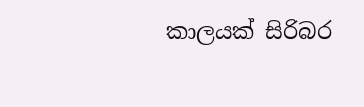කාලයක් සිරිබර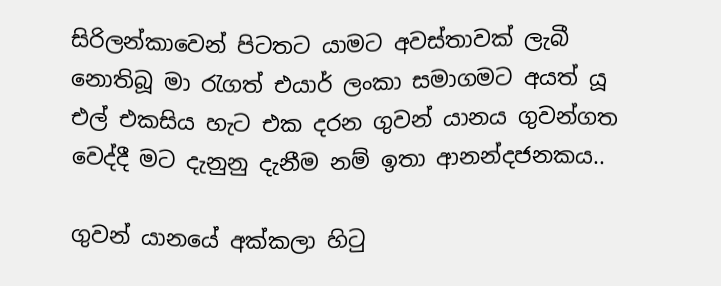සිරිලන්කාවෙන් පිටතට යාමට අවස්තාවක් ලැබී නොතිබූ මා රැගත් එයාර් ලංකා සමාගමට අයත් යූ එල් එකසිය හැට එක දරන ගුවන් යානය ගුවන්ගත වෙද්දී මට දැනුනු දැනීම නම් ඉතා ආනන්දජනකය..

ගුවන් යානයේ අක්කලා හිටු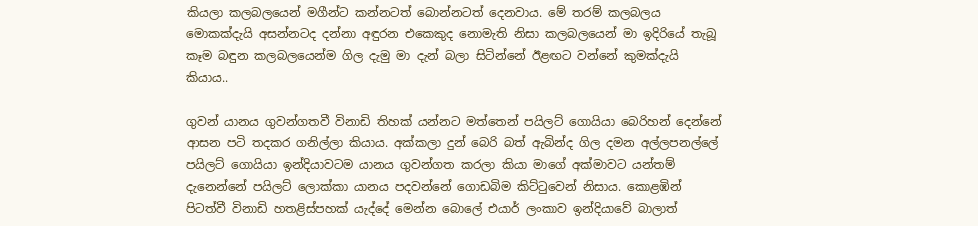කියලා කලබලයෙන් මගීන්ට කන්නටත් බොන්නටත් දෙනවාය. මේ තරම් කලබලය මොකක්දැයි අසන්නටද දන්නා අඳුරන එකෙකුද නොමැති නිසා කලබලයෙන් මා ඉදිරියේ තැබූ කෑම බඳුන කලබලයෙන්ම ගිල දැමු මා දැන් බලා සිටින්නේ ඊළඟට වන්නේ කුමක්දැයි කියාය..

ගුවන් යානය ගුවන්ගතවී විනාඩි තිහක් යන්නට මත්තෙන් පයිලට් ගොයියා බෙරිහන් දෙන්නේ ආසන පටි තදකර ගනිල්ලා කියාය. අක්කලා දුන් බෙරි බත් ඇබින්ද ගිල දමන අල්ලපනල්ලේ පයිලට් ගොයියා ඉන්දියාවටම යානය ගුවන්ගත කරලා කියා මාගේ අක්මාවට යන්තම් දැනෙන්නේ පයිලට් ලොක්කා යානය පදවන්නේ ගොඩබිම කිට්ටුවෙන් නිසාය. කොළඹින් පිටත්වී විනාඩි හතළිස්පහක් යැද්දේ මෙන්න බොලේ එයාර් ලංකාව ඉන්දියාවේ බාලාත්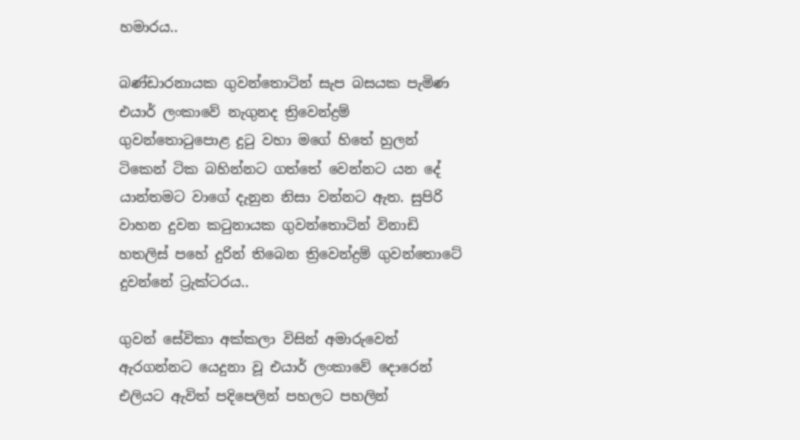හමාරය..

බණ්ඩාරනායක ගුවන්තොටින් සැප බසයක පැමිණ එයාර් ලංකාවේ නැගුනද ත්‍රිවෙන්ද්‍රම් ගුවන්තොටුපොළ දුටු වහා මගේ හිතේ හුලන් ටිකෙන් ටික බහින්නට ගත්තේ වෙන්නට යන දේ යාන්තමට වාගේ දැනුන නිසා වන්නට ඇත. සුපිරි වාහන දුවන කටුනායක ගුවන්තොටින් විනාඩි හතලිස් පහේ දුරින් තිබෙන ත්‍රිවෙන්ද්‍රම් ගුවන්තොටේ දුවන්නේ ට්‍රැක්ටරය..

ගුවන් සේවිකා අක්කලා විසින් අමාරුවෙන් ඇරගන්නට යෙදුනා වූ එයාර් ලංකාවේ දොරෙන් එලියට ඇවිත් පදිපෙලින් පහලට පහලින්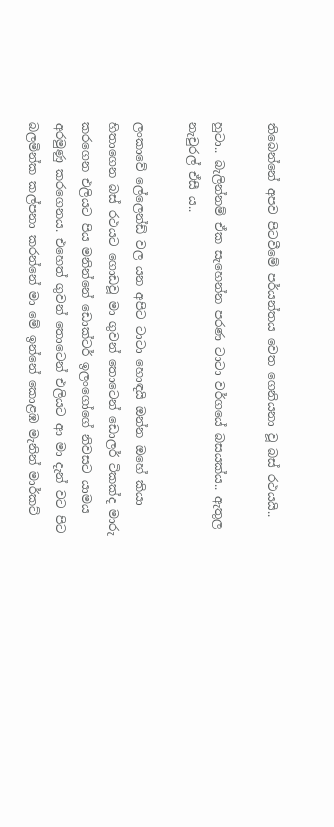තිබෙන්නේ අපව පිටවීමේ පර්යන්තය වෙත ගෙනියනා වූ බස් රථයයි..

හුටා.. බැලින්නම් ඒක සැහෙන්න පරණ ටාටා වර්ගයේ බසයක්ය.. ඇතුල නැචුරල් ඒසී ය..

ලංකාවේ ලේලෙන්ඩ් වල යන අපිට ටාටා හොඳයි ඔන්න ඔහේ කියා හිතාගෙන බස් රථයට ගොඩවූ මා ගුවන් තොටෙන් ඩොලර් ටිකක්ද මාරු කරගෙන එලියට පිය මනින්නේ ඩොක්ටර් ඉලංගෝගේ නිවසට යාමය අරමුණු කරගෙනය. එහෙත් ගුවන් තොටෙන් එලියට ආ මා දැන් වට පිට බලමින්ක කල්පනා කරන්නේ මා මේ ඉන්නේ කොළඹ මැනින් මාර්කට්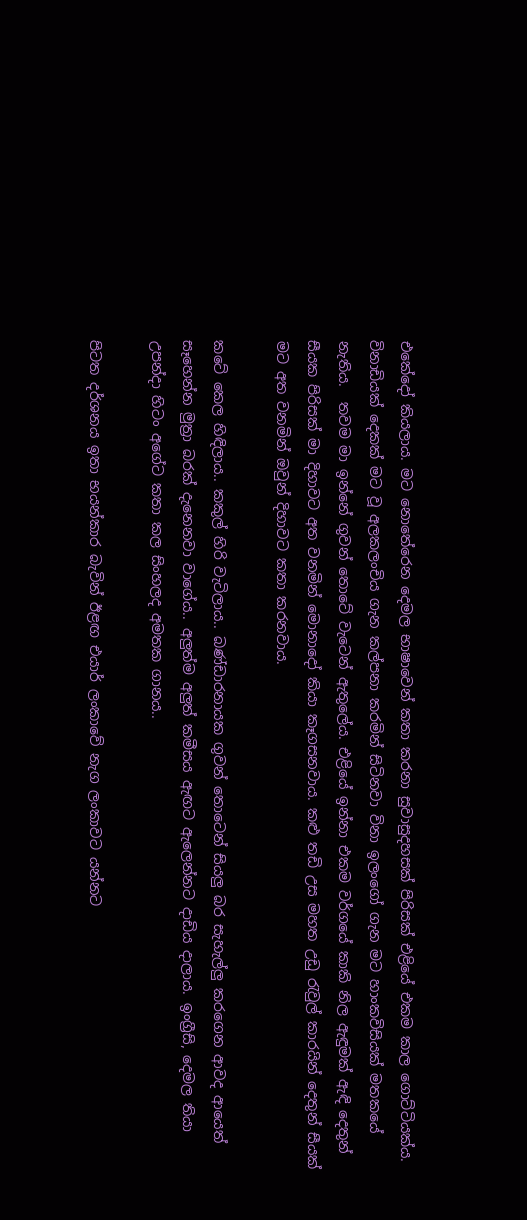එකේදෝ කියලාය. මට නොතේරෙන දෙමල භාෂාවෙන් කතා කරනා සුවාසුදහසක් පිරිසක් එළියේ එකම කාල ගොට්ටියක්ය. විනාඩියක් දෙකක් මට වූ අලකලංචිය ගැන කල්පනා කරමින් සිටිනවා විනා ඉලංගෝ ගැන මට හාංකවිසියක් මතකයේ නැතිය.  තවම මා ඉන්නේ ගුවන් තොටේ වැටෙන් ඇතුලේය. එළියේ ඉන්නා එකම වර්ගයේ කාකි නිල ඇඳුමක් ඇඳි දෙතුන් සීයක පිරිසක් මා දිහාවට අත වනමින් මොනාදෝ කියා කෑගසනවාය. කළු තඩි උස මහත උඩු රැවුල් කාරයින් දෙතුන් සීයක් මට අත වනමින් ඔවුන් දිහාවට කතා කරනවාය.

කටේ කෙල හිඳිලාය.. කකුල් හිරි වැටිලාය.. බණ්ඩාරනායක ගුවන් තොටෙන් සියලු බර සැහැල්ලු කරගෙන ආවද ආයෙත් සෑහෙන්න මුත්‍රා බරක් දැනෙනවා වාගේය.. අලුත්ම අලුත් කමීසය ඇඟට ඇලෙන්නට දාඩිය දාලාය. ඉංග්‍රීසි, දෙමල තියා උපන්දා හිටං අගේට කතා කල සිංහලද අමතක ගානය..

පිටත දර්ශනය ඉතා භයන්කාර බැවින් ඊළඟ එයාර් ලංකාවේ නැග ලංකාවට යන්නට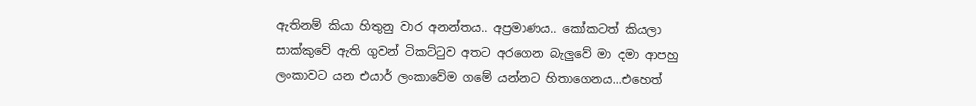ඇතිනම් කියා හිතුනු වාර අනන්තය.. අප්‍රමාණය.. කෝකටත් කියලා සාක්කුවේ ඇති ගුවන් ටිකට්ටුව අතට අරගෙන බැලුවේ මා දමා ආපහු ලංකාවට යන එයාර් ලංකාවේම ගමේ යන්නට හිතාගෙනය...එහෙත්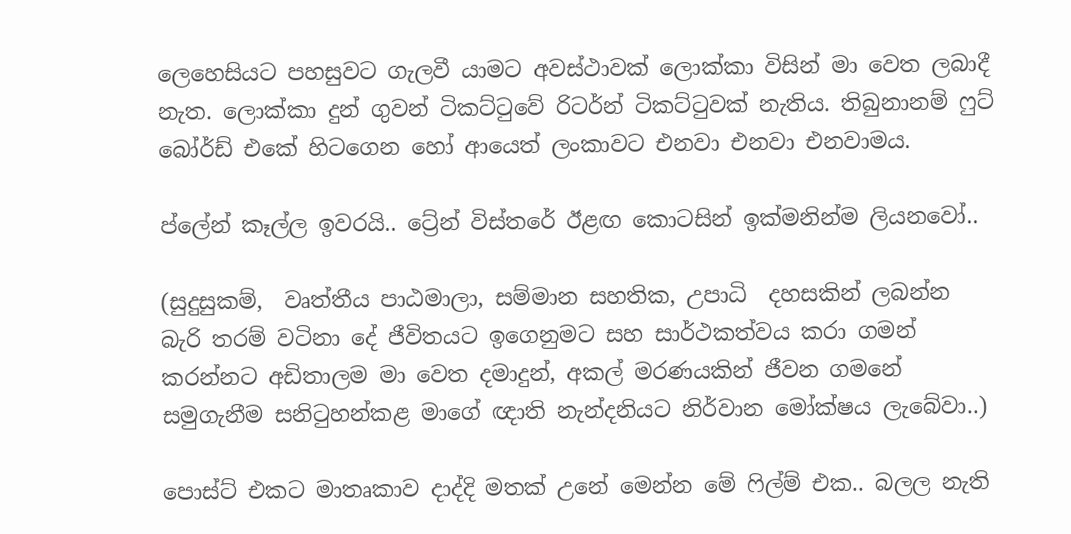ලෙහෙසියට පහසුවට ගැලවී යාමට අවස්ථාවක් ලොක්කා විසින් මා වෙත ලබාදී නැත. ලොක්කා දුන් ගුවන් ටිකට්ටුවේ රිටර්න් ටිකට්ටුවක් නැතිය. තිබුනානම් ෆුට් බෝර්ඩ් එකේ හිටගෙන හෝ ආයෙත් ලංකාවට එනවා එනවා එනවාමය.

ප්ලේන් කෑල්ල ඉවරයි.. ට්‍රේන් විස්තරේ ඊළඟ කොටසින් ඉක්මනින්ම ලියනවෝ..

(සුදුසුකම්,  වෘත්තීය පාඨමාලා, සම්මාන සහතික, උපාධි  දහසකින් ලබන්න බැරි තරම් වටිනා දේ ජීවිතයට ඉගෙනුමට සහ සාර්ථකත්වය කරා ගමන් කරන්නට අඩිතාලම මා වෙත දමාදුන්, අකල් මරණයකින් ජීවන ගමනේ සමුගැනීම සනිටුහන්කළ මාගේ ඥාති නැන්දනියට නිර්වාන මෝක්ෂය ලැබේවා..)

පොස්ට් එකට මාතෘකාව දාද්දි මතක් උනේ මෙන්න මේ ෆිල්ම් එක.. බලල නැති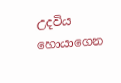උදවිය හොයාගෙන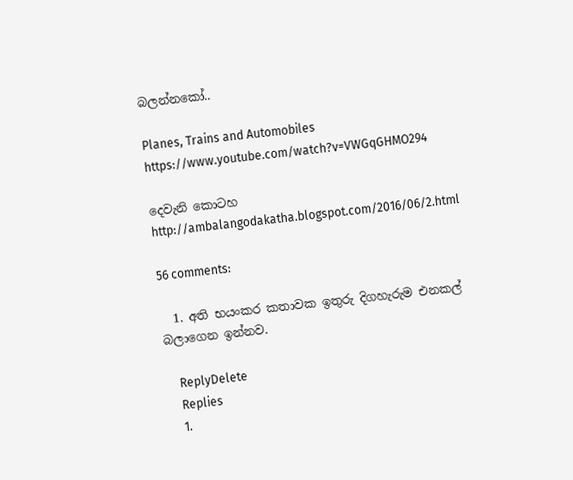බලන්නකෝ..

Planes, Trains and Automobiles
https://www.youtube.com/watch?v=VWGqGHMO294

දෙවැනි කොටහ
http://ambalangodakatha.blogspot.com/2016/06/2.html

56 comments:

  1. අති භයංකර කතාවක ඉතුරු දිගහැරුම එනකල් බලාගෙන ඉන්නව.

    ReplyDelete
    Replies
    1.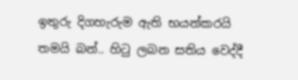ඉතුරු දිගහැරුම ඇති භයන්කරයි තමයි බන්.. හිටු ලබන සතිය වෙද්දී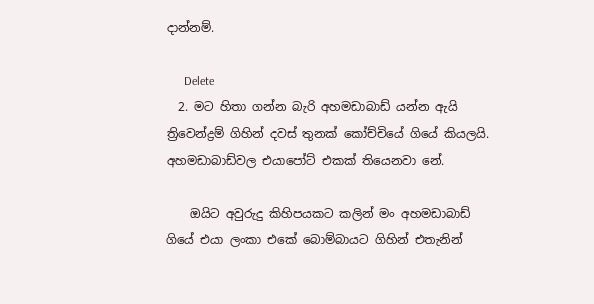දාන්නම්.

      Delete
  2. මට හිතා ගන්න බැරි අහමඩාබාඩ් යන්න ඇයි ත්‍රිවෙන්ද්‍රම් ගිහින් දවස් තුනක් කෝච්චියේ ගියේ කියලයි. අහමඩාබාඩ්වල එයාපෝට් එකක් තියෙනවා නේ.

    ඔයිට අවුරුදු කිහිපයකට කලින් මං අහමඩාබාඩ් ගියේ එයා ලංකා එකේ බොම්බායට ගිහින් එතැනින්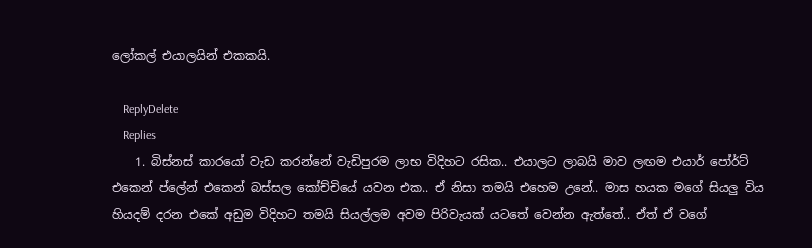ලෝකල් එයාලයින් එකකයි.

    ReplyDelete
    Replies
    1. බිස්නස් කාරයෝ වැඩ කරන්නේ වැඩිපුරම ලාභ විදිහට රසික.. එයාලට ලාබයි මාව ලඟම එයාර් පෝර්ට් එකෙන් ප්ලේන් එකෙන් බස්සල කෝච්චියේ යවන එක.. ඒ නිසා තමයි එහෙම උනේ.. මාස හයක මගේ සියලු විය හියදම් දරන එකේ අඩුම විදිහට තමයි සියල්ලම අවම පිරිවැයක් යටතේ වෙන්න ඇත්තේ.. ඒත් ඒ වගේ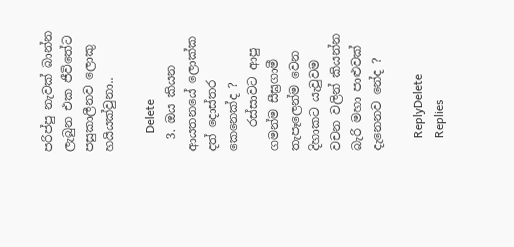පරිප්පු නැවක් බාන්න ලැබුන එක ජීවිතේට පසුකාලීනව ලොකු හයියක්වුනා..

      Delete
  3. ඔය කියන ආයතනයේ ලොක්ක දත් දොස්තර කෙනෙක්ද ?
    රස්සාවට ආපු ගමන්ම සීඝ්‍රගාමී තැපෑලෙන්ම වෙන දිහාකට යැවුවම වචන වලින් කියන්න බැරි මහා පාළුවක් දැනෙනව නේද ?

    ReplyDelete
    Replies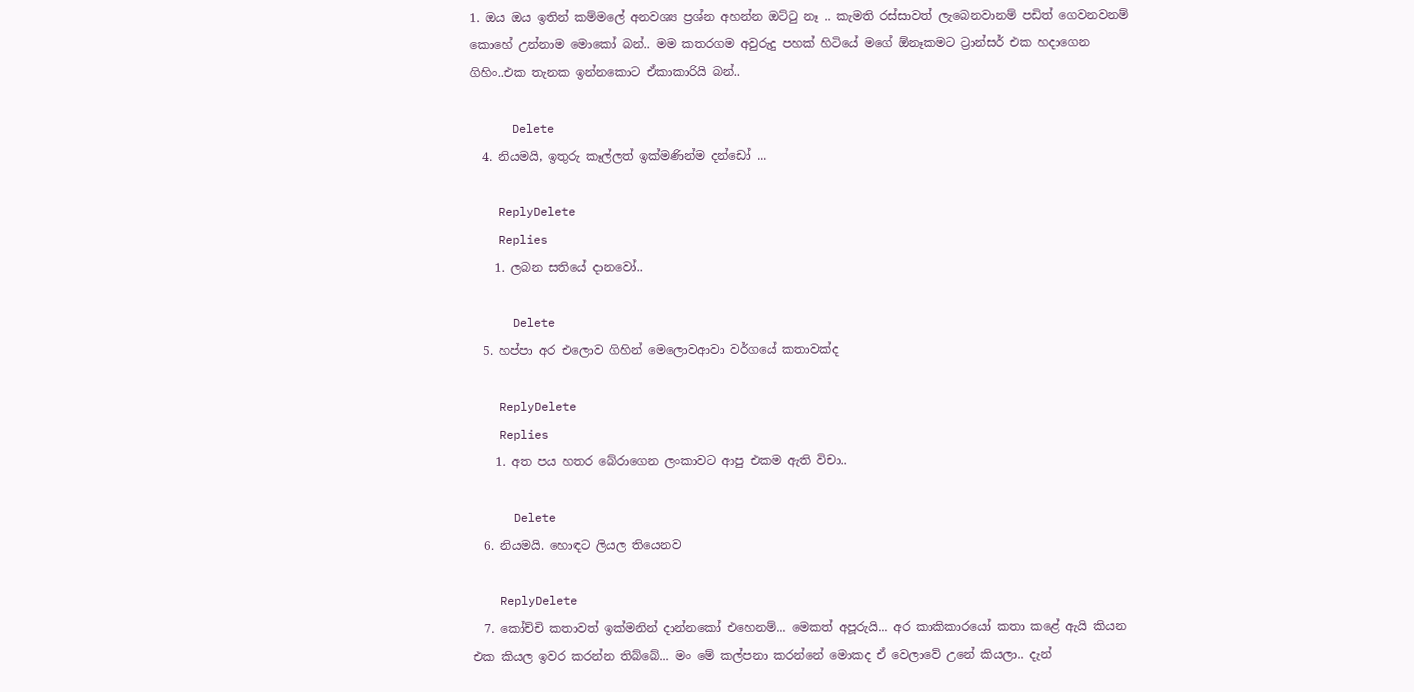1. ඔය ඔය ඉතින් කම්මලේ අනවශ්‍ය ප්‍රශ්න අහන්න ඔට්ටු නෑ .. කැමති රස්සාවත් ලැබෙනවානම් පඩිත් ගෙවනවනම් කොහේ උන්නාම මොකෝ බන්.. මම කතරගම අවුරුදු පහක් හිටියේ මගේ ඕනෑකමට ට්‍රාන්සර් එක හදාගෙන ගිහිං..එක තැනක ඉන්නකොට ඒකාකාරියි බන්..

      Delete
  4. නියමයි, ඉතුරු කෑල්ලත් ඉක්මණින්ම දන්ඩෝ ...

    ReplyDelete
    Replies
    1. ලබන සතියේ දානවෝ..

      Delete
  5. හප්පා අර එලොව ගිහින් මෙලොවආවා වර්ගයේ කතාවක්ද

    ReplyDelete
    Replies
    1. අත පය හතර බේරාගෙන ලංකාවට ආපු එකම ඇති විචා..

      Delete
  6. නියමයි. හොඳට ලියල තියෙනව

    ReplyDelete
  7. කෝච්චි කතාවත් ඉක්මනින් දාන්නකෝ එහෙනම්... මෙකත් අපූරුයි... අර කාකිකාරයෝ කතා කළේ ඇයි කියන එක කියල ඉවර කරන්න තිබ්බේ... මං මේ කල්පනා කරන්නේ මොකද ඒ වෙලාවේ උනේ කියලා.. දැන්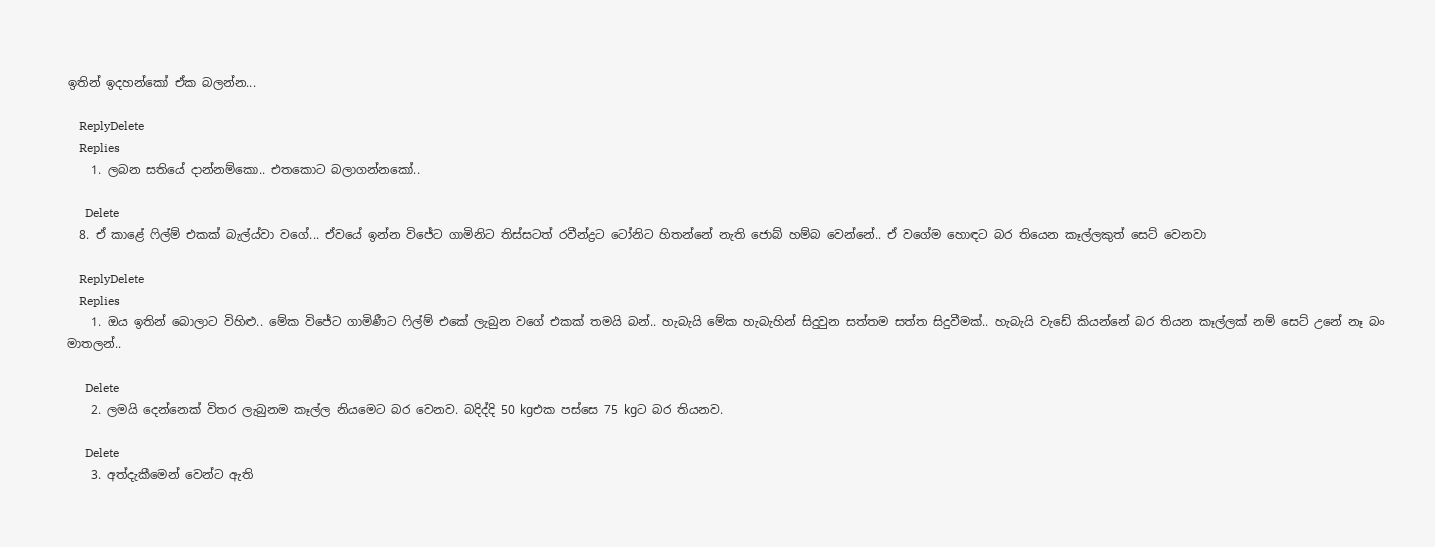ඉතින් ඉදහන්කෝ ඒක බලන්න...

    ReplyDelete
    Replies
    1. ලබන සතියේ දාන්නම්කො.. එතකොට බලාගන්නකෝ..

      Delete
  8. ඒ කාළේ ෆිල්ම් එකක් බැල්ය්වා වගේ... ඒවයේ ඉන්න විජේට ගාමිනිට තිස්සටත් රවීන්ද්‍රට ටෝනිට හිතන්නේ නැති ජොබ් හම්බ වෙන්නේ.. ඒ වගේම හොඳට බර තියෙන කෑල්ලකුත් සෙට් වෙනවා

    ReplyDelete
    Replies
    1. ඔය ඉතින් බොලාට විහිළු.. මේක විජේට ගාමිණීට ෆිල්ම් එකේ ලැබුන වගේ එකක් තමයි බන්.. හැබැයි මේක හැබැහින් සිදුවුන සත්තම සත්ත සිදුවීමක්.. හැබැයි වැඩේ කියන්නේ බර තියන කෑල්ලක් නම් සෙට් උනේ නෑ බං මාතලන්..

      Delete
    2. ලමයි දෙන්නෙක් විතර ලැබුනම කෑල්ල නියමෙට බර වෙනව. බදිද්දි 50 kgඑක පස්සෙ 75 kgට බර තියනව.

      Delete
    3. අත්දැකීමෙන් වෙන්ට ඇති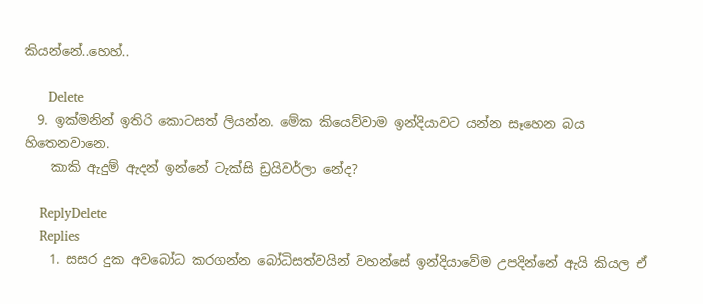කියන්නේ..හෙහ්..

      Delete
  9. ඉක්මනින් ඉතිරි කොටසත් ලියන්න. මේක කියෙව්වාම ඉන්දියාවට යන්න සෑහෙන බය හිතෙනවානෙ.
    කාකි ඇදුම් ඇදන් ඉන්නේ ටැක්සි ඩ්‍රයිවර්ලා නේද?

    ReplyDelete
    Replies
    1. සසර දුක අවබෝධ කරගන්න බෝධිසත්වයින් වහන්සේ ඉන්දියාවේම උපදින්නේ ඇයි කියල ඒ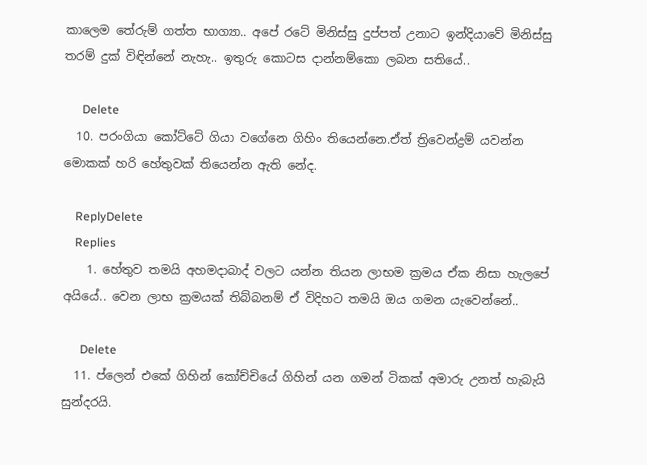කාලෙම තේරුම් ගත්ත භාග්‍යා.. අපේ රටේ මිනිස්සු දුප්පත් උනාට ඉන්දියාවේ මිනිස්සු තරම් දුක් විඳින්නේ නැහැ.. ඉතුරු කොටස දාන්නම්කො ලබන සතියේ..

      Delete
  10. පරංගියා කෝට්ටේ ගියා වගේනෙ ගිහිං තියෙන්නෙ.ඒත් ත්‍රිවෙන්ද්‍රම් යවන්න මොකක් හරි හේතුවක් තියෙන්න ඇති නේද.

    ReplyDelete
    Replies
    1. හේතුව තමයි අහමදාබාද් වලට යන්න තියන ලාභම ක්‍රමය ඒක නිසා හැලපේ අයියේ.. වෙන ලාභ ක්‍රමයක් තිබ්බනම් ඒ විදිහට තමයි ඔය ගමන යැවෙන්නේ..

      Delete
  11. ප්ලෙන් එකේ ගිහින් කෝච්චියේ ගිහින් යන ගමන් ටිකක් අමාරු උනත් හැබැයි සුන්දරයි.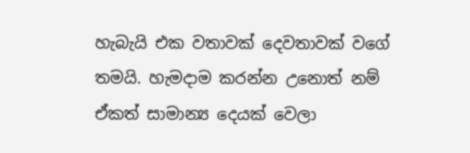හැබැයි එක වතාවක් දෙවතාවක් වගේ තමයි. හැමදාම කරන්න උනොත් නම් ඒකත් සාමාන්‍ය දෙයක් වෙලා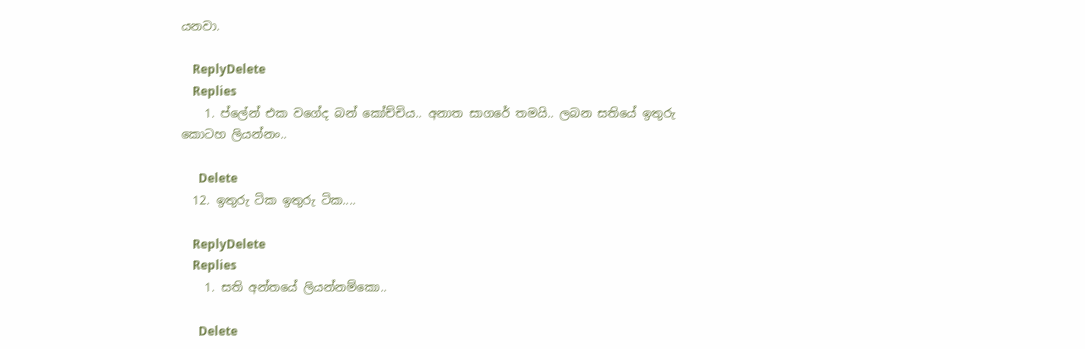යනවා.

    ReplyDelete
    Replies
    1. ප්ලේන් එක වගේද බන් කෝච්චිය.. අනාත සාගරේ තමයි.. ලබන සතියේ ඉතුරු කොටහ ලියන්නං..

      Delete
  12. ඉතුරු ටික ඉතුරු ටික....

    ReplyDelete
    Replies
    1. සති අන්තයේ ලියන්නම්කො..

      Delete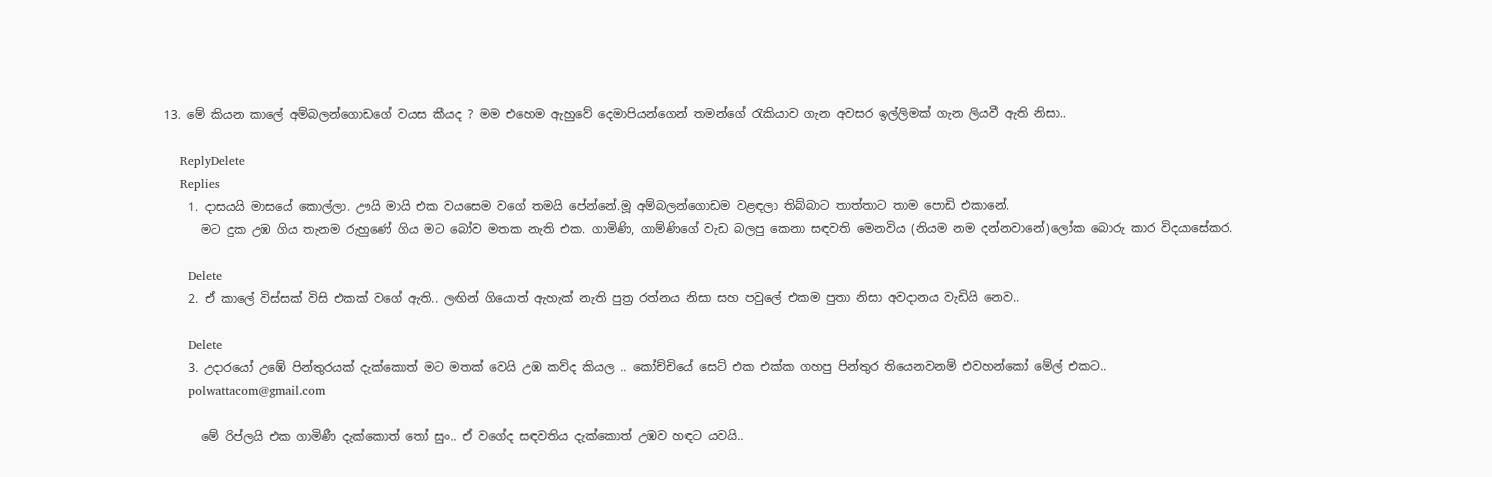13. මේ කියන කාලේ අම්බලන්ගොඩගේ වයස කීයද ? මම එහෙම ඇහුවේ දෙමාපියන්ගෙන් තමන්ගේ රැකියාව ගැන අවසර ඉල්ලිමක් ගැන ලියවී ඇති නිසා..

    ReplyDelete
    Replies
    1. දාසයයි මාසයේ කොල්ලා. ඌයි මායි එක වයසෙම වගේ තමයි පේන්නේ.මූ අම්බලන්ගොඩම වළඳලා තිබ්බාට තාත්තාට තාම පොඩි එකානේ.
      මට දුක උඹ ගිය තැනම රුහුණේ ගිය මට බෝව මතක නැති එක. ගාමිණි, ගාම්ණිගේ වැඩ බලපු කෙනා සඳවති මෙනවිය (නියම නම දන්නවානේ)ලෝක බොරු කාර විදයාසේකර.

      Delete
    2. ඒ කාලේ විස්සක් විසි එකක් වගේ ඇති.. ලඟින් ගියොත් ඇහැක් නැති පුත්‍ර රත්නය නිසා සහ පවුලේ එකම පුතා නිසා අවදානය වැඩියි නෙව..

      Delete
    3. උදාරයෝ උඹේ පින්තුරයක් දැක්කොත් මට මතක් වෙයි උඹ කව්ද කියල .. කෝච්චියේ සෙට් එක එක්ක ගහපු පින්තුර තියෙනවනම් එවහන්කෝ මේල් එකට..
      polwattacom@gmail.com

      මේ රිප්ලයි එක ගාමිණී දැක්කොත් තෝ සුං.. ඒ වගේද සඳවතිය දැක්කොත් උඹව හඳට යවයි..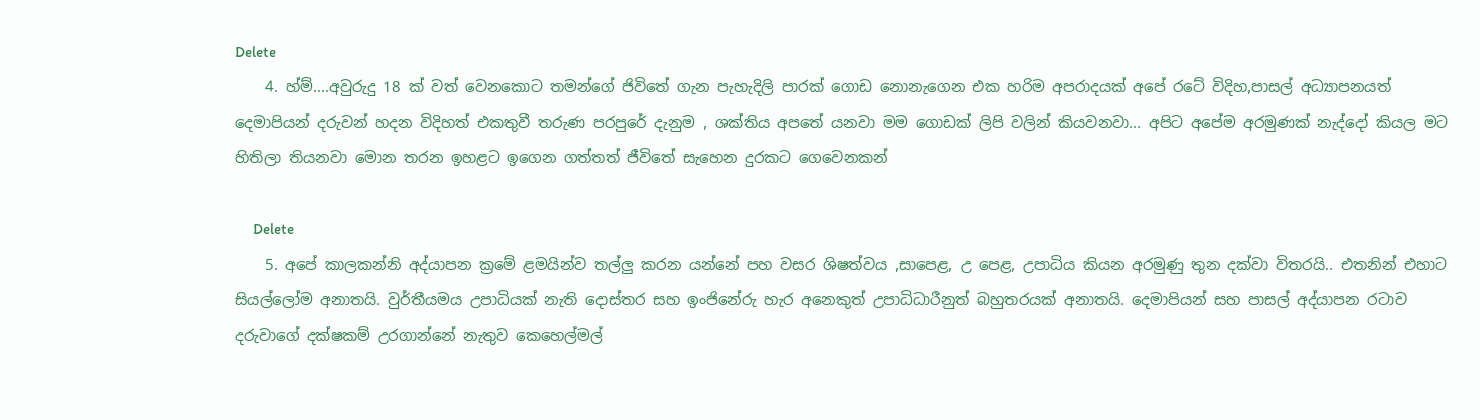Delete
    4. හ්ම්....අවුරුදු 18 ක් වත් වෙනකොට තමන්ගේ ජිවිතේ ගැන පැහැදිලි පාරක් ගොඩ නොනැගෙන එක හරිම අපරාදයක් අපේ රටේ විදිහ,පාසල් අධ්‍යාපනයත් දෙමාපියන් දරුවන් හදන විදිහත් එකතුවී තරුණ පරපුරේ දැනුම , ශක්තිය අපතේ යනවා මම ගොඩක් ලිපි වලින් කියවනවා... අපිට අපේම අරමුණක් නැද්දෝ කියල මට හිතිලා තියනවා මොන තරන ඉහළට ඉගෙන ගත්තත් ජීවිතේ සැහෙන දුරකට ගෙවෙනකන්

      Delete
    5. අපේ කාලකන්නි අද්යාපන ක්‍රමේ ළමයින්ව තල්ලු කරන යන්නේ පහ වසර ශිෂත්වය ,සාපෙළ, උ පෙළ, උපාධිය කියන අරමුණු තුන දක්වා විතරයි.. එතනින් එහාට සියල්ලෝම අනාතයි. වුර්තීයමය උපාධියක් නැති දොස්තර සහ ඉංජිනේරු හැර අනෙකුත් උපාධිධාරීනුත් බහුතරයක් අනාතයි. දෙමාපියන් සහ පාසල් අද්යාපන රටාව දරුවාගේ දක්ෂකම් උරගාන්නේ නැතුව කෙහෙල්මල්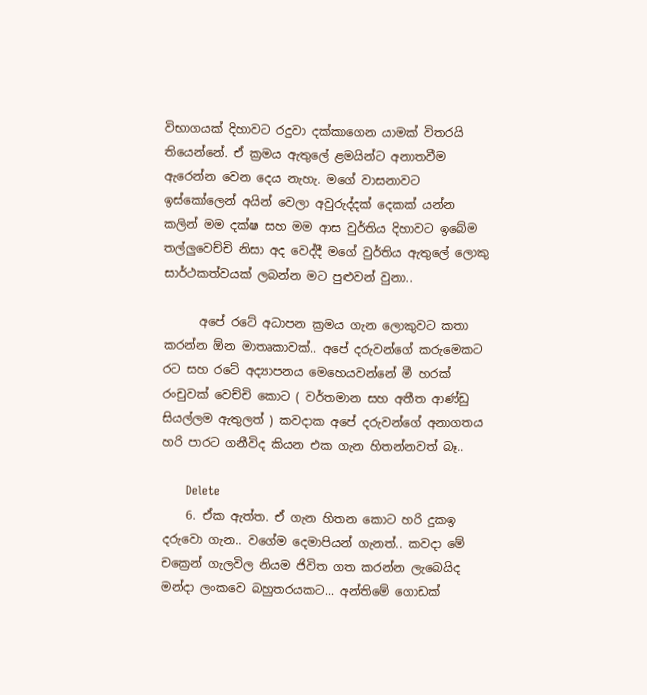විභාගයක් දිහාවට රදුවා දක්කාගෙන යාමක් විතරයි තියෙන්නේ. ඒ ක්‍රමය ඇතුලේ ළමයින්ට අනාතවීම ඇරෙන්න වෙන දෙය නැහැ. මගේ වාසනාවට ඉස්කෝලෙන් අයින් වෙලා අවුරුද්දක් දෙකක් යන්න කලින් මම දක්ෂ සහ මම ආස වුර්තිය දිහාවට ඉබේම තල්ලුවෙච්චි නිසා අද වෙද්දී මගේ වුර්තිය ඇතුලේ ලොකු සාර්ථකත්වයක් ලබන්න මට පුළුවන් වුනා..

      අපේ රටේ අධාපන ක්‍රමය ගැන ලොකුවට කතා කරන්න ඕන මාතෘකාවක්.. අපේ දරුවන්ගේ කරුමෙකට රට සහ රටේ අද්‍යාපනය මෙහෙයවන්නේ මී හරක් රංචුවක් වෙච්චි කොට ( වර්තමාන සහ අතීත ආණ්ඩු සියල්ලම ඇතුලත් ) කවදාක අපේ දරුවන්ගේ අනාගතය හරි පාරට ගනීවිද කියන එක ගැන හිතන්නවත් බෑ..

      Delete
    6. ඒක ඇත්ත. ඒ ගැන හිතන කොට හරි දුකඉ දරුවො ගැන.. වගේම දෙමාපියන් ගැනත්.. කවදා මේ චක්‍රෙන් ගැලවිල නියම ජිවිත ගත කරන්න ලැබෙයිද මන්දා ලංකවෙ බහුතරයකට... අන්තිමේ ගොඩක්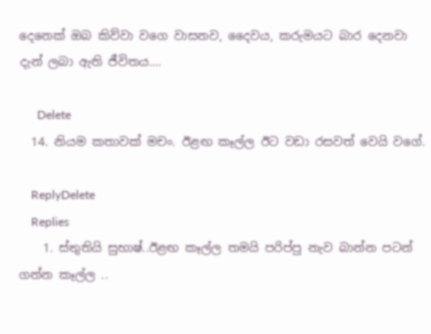දෙනෙක් ඔබ කිව්වා වගෙ වාසනව, දෛවය, කරුමයට බාර දෙනවා දැන් ලබා ඇති ජීවිතය....

      Delete
  14. නියම කතාවක් මචං. ඊළඟ කෑල්ල ඊට වඩා රසවත් වෙයි වගේ.

    ReplyDelete
    Replies
    1. ස්තුතියි සුභාෂ්..ඊළඟ කෑල්ල තමයි පරිප්පු නැව බාන්න පටන් ගන්න කෑල්ල ..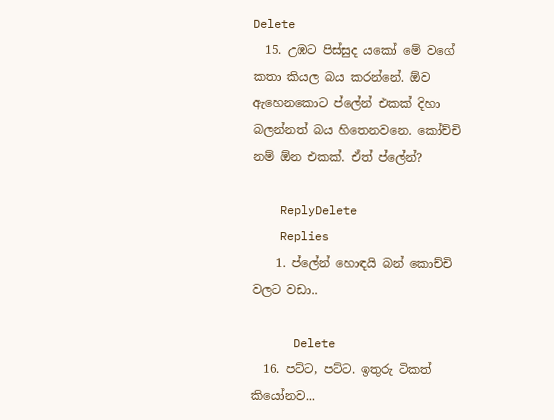Delete
  15. උඹට පිස්සුද යකෝ මේ වගේ කතා කියල බය කරන්නේ. ඕව ඇහෙනකොට ප්ලේන් එකක් දිහා බලන්නත් බය හිතෙනවනෙ. කෝච්චි නම් ඕන එකක්. ඒත් ප්ලේන්?

    ReplyDelete
    Replies
    1. ප්ලේන් හොඳයි බන් කොච්චි වලට වඩා..

      Delete
  16. පට්ට, පට්ට. ඉතුරු ටිකත් කියෝනව...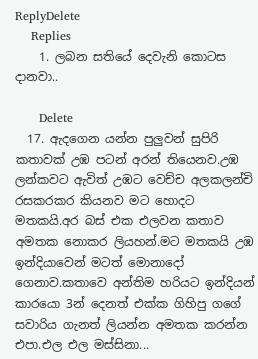ReplyDelete
    Replies
    1. ලබන සතියේ දෙවැනි කොටස දානවා..

      Delete
  17. ඇදගෙන යන්න පුලුවන් සුපිරි කතාවක් උඹ පටන් අරන් තියෙනව.උඹ ලන්කවට ඇවිත් උඹට වෙච්ච අලකලන්චි රසකරකර කියනව මට හොදට මතකයි.අර බස් එක එලවන කතාව අමතක නොකර ලියහන්.මට මතකයි උඹ ඉන්දියාවෙන් මටත් මොනාදෝ ගෙනාව.කතාවෙ අන්තිම හරියට ඉන්දියන් කාරයො 3න් දෙනත් එක්ක ගිහිපු ගගේ සවාරිය ගැනත් ලියන්න අමතක කරන්න එපා.එල එල මස්සිනා...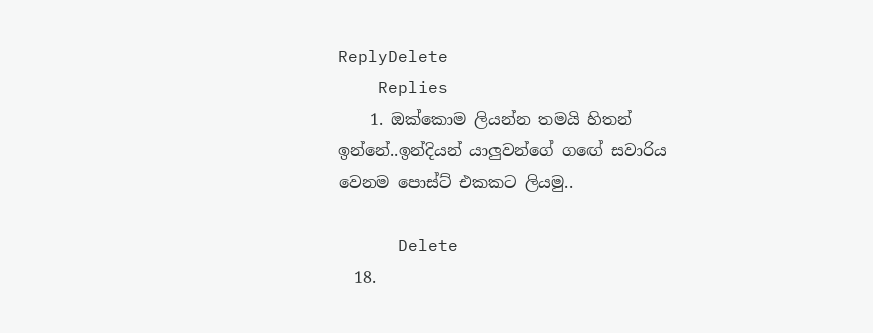ReplyDelete
    Replies
    1. ඔක්කොම ලියන්න තමයි හිතන් ඉන්නේ..ඉන්දියන් යාලුවන්ගේ ගඟේ සවාරිය වෙනම පොස්ට් එකකට ලියමු..

      Delete
  18.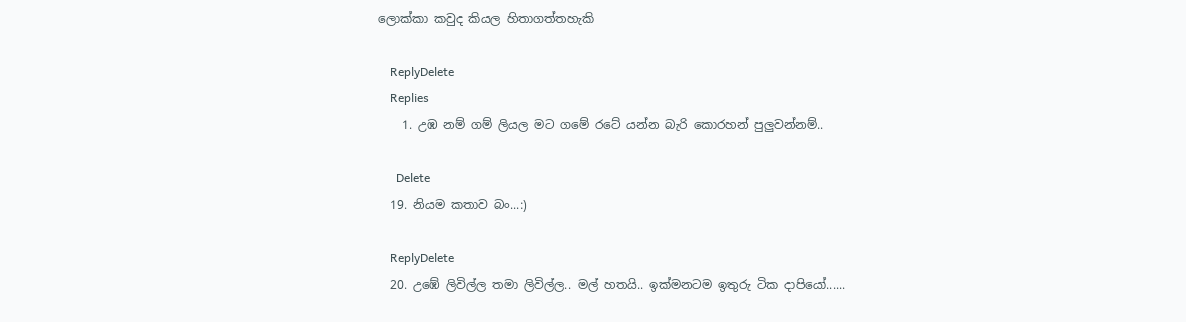ලොක්කා කවුද කියල හිතාගත්තහැකි

    ReplyDelete
    Replies
    1. උඹ නම් ගම් ලියල මට ගමේ රටේ යන්න බැරි කොරහන් පුලුවන්නම්..

      Delete
  19. නියම කතාව බං...:)

    ReplyDelete
  20. උඹේ ලිවිල්ල තමා ලිවිල්ල.. මල් හතයි.. ඉක්මනටම ඉතුරු ටික දාපියෝ......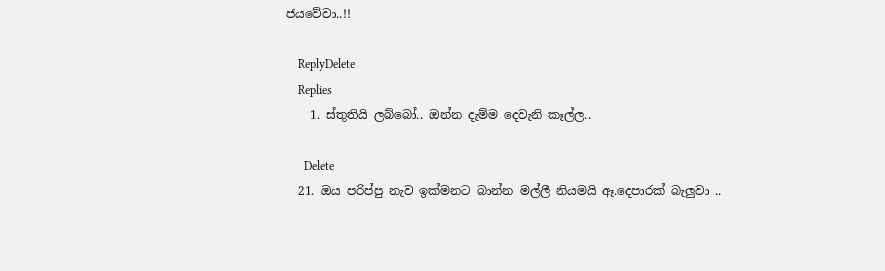ජයවේවා..!!

    ReplyDelete
    Replies
    1. ස්තුතියි ලබ්බෝ.. ඔන්න දැම්ම දෙවැනි කෑල්ල..

      Delete
  21. ඔය පරිප්පු නැව ඉක්මනට බාන්න මල්ලී නියමයි ඈ.දෙපාරක් බැලුවා ..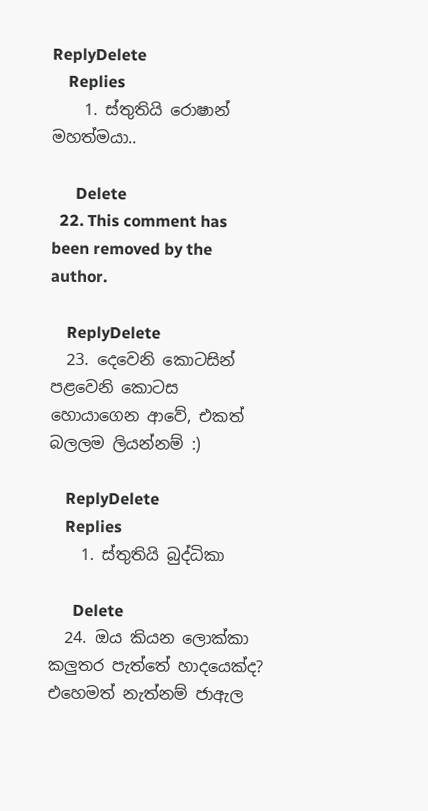ReplyDelete
    Replies
    1. ස්තුතියි රොෂාන් මහත්මයා..

      Delete
  22. This comment has been removed by the author.

    ReplyDelete
  23. දෙවෙනි කොටසින් පළවෙනි කොටස හොයාගෙන ආවේ, එකත් බලලම ලියන්නම් :)

    ReplyDelete
    Replies
    1. ස්තුතියි බුද්ධිකා

      Delete
  24. ඔය කියන ලොක්කා කලුතර පැත්තේ හාදයෙක්ද? එහෙමත් නැත්නම් ජාඇල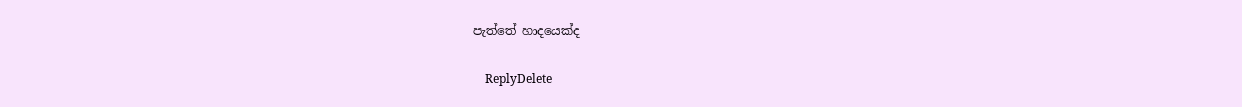පැත්තේ හාදයෙක්ද

    ReplyDelete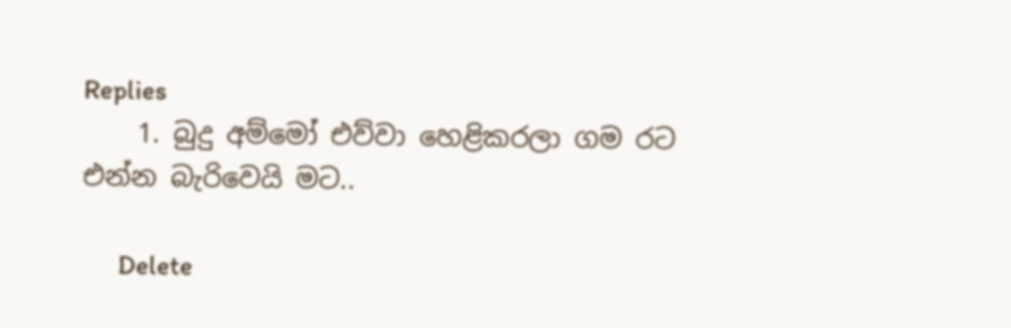Replies
    1. බුදු අම්මෝ එව්වා හෙළිකරලා ගම රට එන්න බැරිවෙයි මට..

      Delete